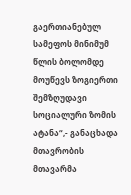გაერთიანებულ სამეფოს მინიმუმ წლის ბოლომდე მოუწევს ზოგიერთი შემზღუდავი სოციალური ზომის ატანა“,- განაცხადა მთავრობის მთავარმა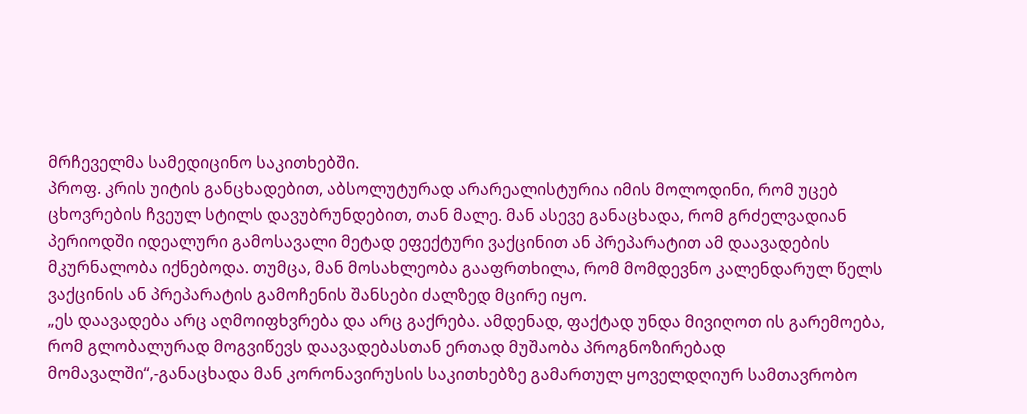მრჩეველმა სამედიცინო საკითხებში.
პროფ. კრის უიტის განცხადებით, აბსოლუტურად არარეალისტურია იმის მოლოდინი, რომ უცებ ცხოვრების ჩვეულ სტილს დავუბრუნდებით, თან მალე. მან ასევე განაცხადა, რომ გრძელვადიან პერიოდში იდეალური გამოსავალი მეტად ეფექტური ვაქცინით ან პრეპარატით ამ დაავადების მკურნალობა იქნებოდა. თუმცა, მან მოსახლეობა გააფრთხილა, რომ მომდევნო კალენდარულ წელს ვაქცინის ან პრეპარატის გამოჩენის შანსები ძალზედ მცირე იყო.
„ეს დაავადება არც აღმოიფხვრება და არც გაქრება. ამდენად, ფაქტად უნდა მივიღოთ ის გარემოება, რომ გლობალურად მოგვიწევს დაავადებასთან ერთად მუშაობა პროგნოზირებად მომავალში“,-განაცხადა მან კორონავირუსის საკითხებზე გამართულ ყოველდღიურ სამთავრობო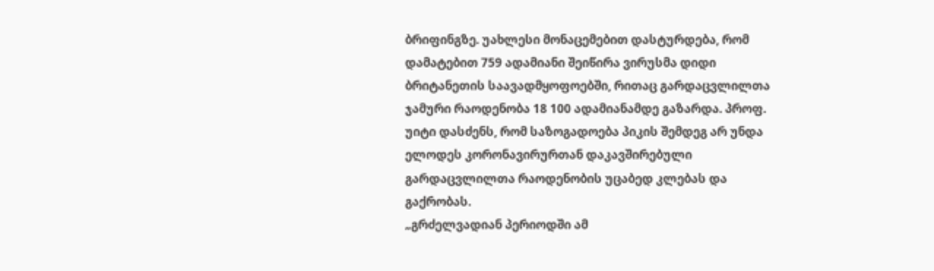ბრიფინგზე. უახლესი მონაცემებით დასტურდება, რომ დამატებით 759 ადამიანი შეიწირა ვირუსმა დიდი ბრიტანეთის საავადმყოფოებში, რითაც გარდაცვლილთა ჯამური რაოდენობა 18 100 ადამიანამდე გაზარდა. პროფ. უიტი დასძენს, რომ საზოგადოება პიკის შემდეგ არ უნდა ელოდეს კორონავირურთან დაკავშირებული გარდაცვლილთა რაოდენობის უცაბედ კლებას და გაქრობას.
„გრძელვადიან პერიოდში ამ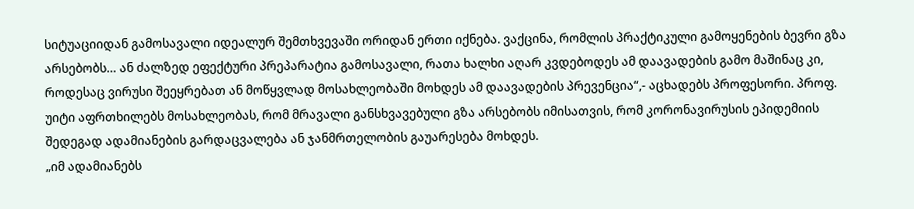სიტუაციიდან გამოსავალი იდეალურ შემთხვევაში ორიდან ერთი იქნება. ვაქცინა, რომლის პრაქტიკული გამოყენების ბევრი გზა არსებობს… ან ძალზედ ეფექტური პრეპარატია გამოსავალი, რათა ხალხი აღარ კვდებოდეს ამ დაავადების გამო მაშინაც კი, როდესაც ვირუსი შეეყრებათ ან მოწყვლად მოსახლეობაში მოხდეს ამ დაავადების პრევენცია“,- აცხადებს პროფესორი. პროფ. უიტი აფრთხილებს მოსახლეობას, რომ მრავალი განსხვავებული გზა არსებობს იმისათვის, რომ კორონავირუსის ეპიდემიის შედეგად ადამიანების გარდაცვალება ან ჯანმრთელობის გაუარესება მოხდეს.
„იმ ადამიანებს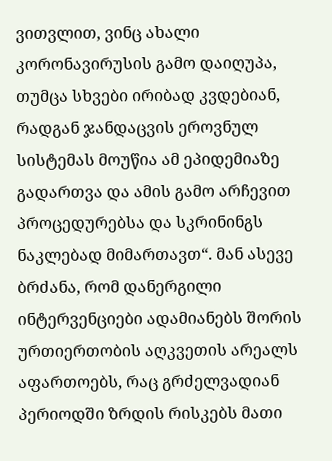ვითვლით, ვინც ახალი კორონავირუსის გამო დაიღუპა, თუმცა სხვები ირიბად კვდებიან, რადგან ჯანდაცვის ეროვნულ სისტემას მოუწია ამ ეპიდემიაზე გადართვა და ამის გამო არჩევით პროცედურებსა და სკრინინგს ნაკლებად მიმართავთ“. მან ასევე ბრძანა, რომ დანერგილი ინტერვენციები ადამიანებს შორის ურთიერთობის აღკვეთის არეალს აფართოებს, რაც გრძელვადიან პერიოდში ზრდის რისკებს მათი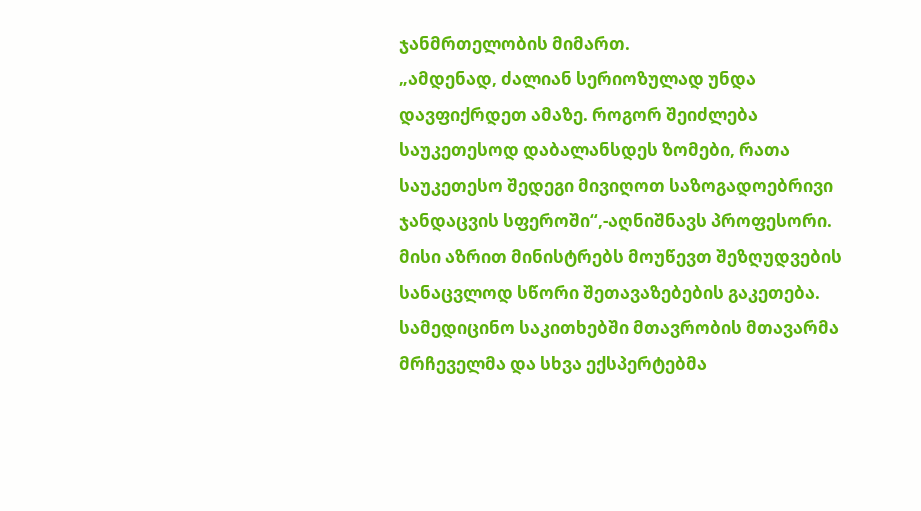ჯანმრთელობის მიმართ.
„ამდენად, ძალიან სერიოზულად უნდა დავფიქრდეთ ამაზე. როგორ შეიძლება საუკეთესოდ დაბალანსდეს ზომები, რათა საუკეთესო შედეგი მივიღოთ საზოგადოებრივი ჯანდაცვის სფეროში“,-აღნიშნავს პროფესორი. მისი აზრით მინისტრებს მოუწევთ შეზღუდვების სანაცვლოდ სწორი შეთავაზებების გაკეთება. სამედიცინო საკითხებში მთავრობის მთავარმა მრჩეველმა და სხვა ექსპერტებმა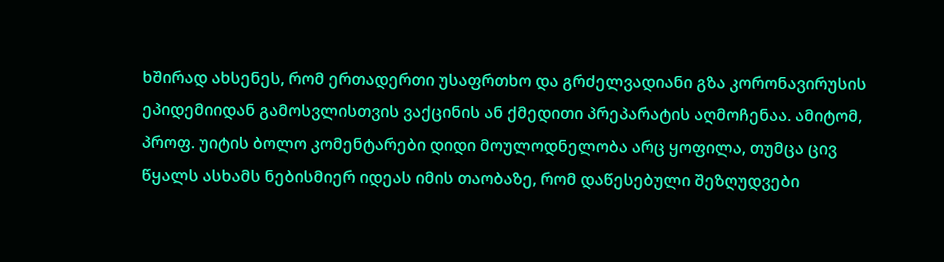ხშირად ახსენეს, რომ ერთადერთი უსაფრთხო და გრძელვადიანი გზა კორონავირუსის ეპიდემიიდან გამოსვლისთვის ვაქცინის ან ქმედითი პრეპარატის აღმოჩენაა. ამიტომ, პროფ. უიტის ბოლო კომენტარები დიდი მოულოდნელობა არც ყოფილა, თუმცა ცივ წყალს ასხამს ნებისმიერ იდეას იმის თაობაზე, რომ დაწესებული შეზღუდვები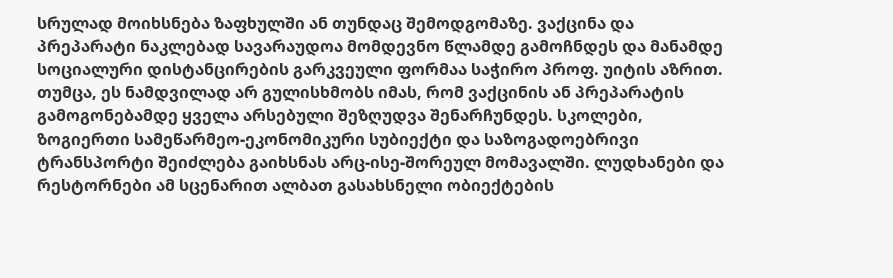სრულად მოიხსნება ზაფხულში ან თუნდაც შემოდგომაზე. ვაქცინა და პრეპარატი ნაკლებად სავარაუდოა მომდევნო წლამდე გამოჩნდეს და მანამდე სოციალური დისტანცირების გარკვეული ფორმაა საჭირო პროფ. უიტის აზრით. თუმცა, ეს ნამდვილად არ გულისხმობს იმას, რომ ვაქცინის ან პრეპარატის გამოგონებამდე ყველა არსებული შეზღუდვა შენარჩუნდეს. სკოლები, ზოგიერთი სამეწარმეო-ეკონომიკური სუბიექტი და საზოგადოებრივი ტრანსპორტი შეიძლება გაიხსნას არც-ისე-შორეულ მომავალში. ლუდხანები და რესტორნები ამ სცენარით ალბათ გასახსნელი ობიექტების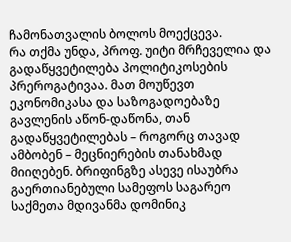ჩამონათვალის ბოლოს მოექცევა.
რა თქმა უნდა, პროფ. უიტი მრჩეველია და გადაწყვეტილება პოლიტიკოსების პრეროგატივაა. მათ მოუწევთ ეკონომიკასა და საზოგადოებაზე გავლენის აწონ-დაწონა, თან გადაწყვეტილებას – როგორც თავად ამბობენ – მეცნიერების თანახმად მიიღებენ. ბრიფინგზე ასევე ისაუბრა გაერთიანებული სამეფოს საგარეო საქმეთა მდივანმა დომინიკ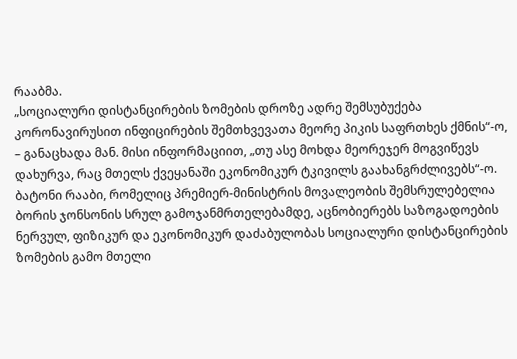რააბმა.
„სოციალური დისტანცირების ზომების დროზე ადრე შემსუბუქება კორონავირუსით ინფიცირების შემთხვევათა მეორე პიკის საფრთხეს ქმნის“-ო, – განაცხადა მან. მისი ინფორმაციით, „თუ ასე მოხდა მეორეჯერ მოგვიწევს დახურვა, რაც მთელს ქვეყანაში ეკონომიკურ ტკივილს გაახანგრძლივებს“-ო. ბატონი რააბი, რომელიც პრემიერ-მინისტრის მოვალეობის შემსრულებელია ბორის ჯონსონის სრულ გამოჯანმრთელებამდე, აცნობიერებს საზოგადოების ნერვულ, ფიზიკურ და ეკონომიკურ დაძაბულობას სოციალური დისტანცირების ზომების გამო მთელი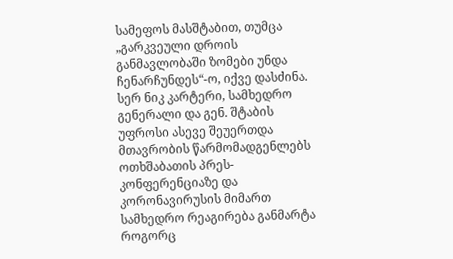სამეფოს მასშტაბით, თუმცა „გარკვეული დროის განმავლობაში ზომები უნდა ჩენარჩუნდეს“-ო, იქვე დასძინა. სერ ნიკ კარტერი, სამხედრო გენერალი და გენ. შტაბის უფროსი ასევე შეუერთდა მთავრობის წარმომადგენლებს ოთხშაბათის პრეს-კონფერენციაზე და კორონავირუსის მიმართ სამხედრო რეაგირება განმარტა როგორც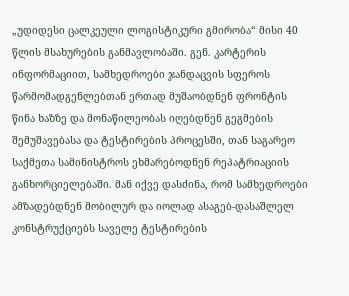„უდიდესი ცალკეული ლოგისტიკური გმირობა“ მისი 40 წლის მსახურების განმავლობაში. გენ. კარტერის ინფორმაციით, სამხედროები ჯანდაცვის სფეროს წარმომადგენლებთან ერთად მუშაობდნენ ფრონტის წინა ხაზზე და მონაწილეობას იღებდნენ გეგმების შემუშავებასა და ტესტირების პროცესში, თან საგარეო საქმეთა სამინისტროს ეხმარებოდნენ რეპატრიაციის განხორციელებაში. მან იქვე დასძინა, რომ სამხედროები ამზადებდნენ მობილურ და იოლად ასაგებ-დასაშლელ კონსტრუქციებს საველე ტესტირების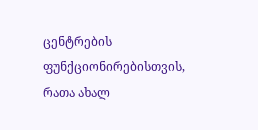ცენტრების ფუნქციონირებისთვის, რათა ახალ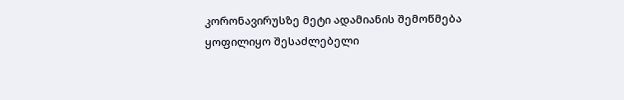კორონავირუსზე მეტი ადამიანის შემოწმება ყოფილიყო შესაძლებელი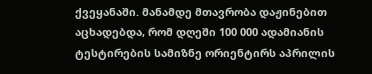ქვეყანაში. მანამდე მთავრობა დაჟინებით აცხადებდა, რომ დღეში 100 000 ადამიანის ტესტირების სამიზნე ორიენტირს აპრილის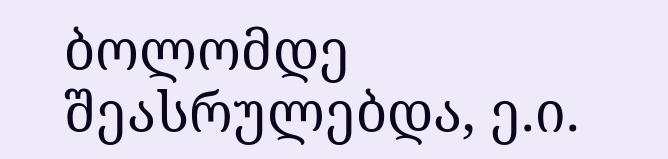ბოლომდე შეასრულებდა, ე.ი.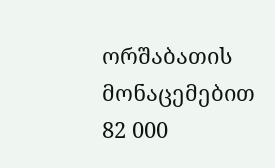ორშაბათის მონაცემებით 82 000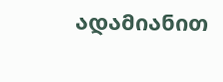ადამიანით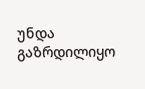უნდა გაზრდილიყო